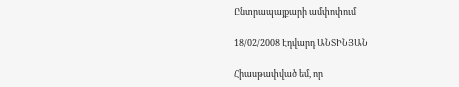Ընտրապայքարի ամփոփում

18/02/2008 Էդվարդ ԱՆՏԻՆՅԱՆ

Հիասթափված եմ, որ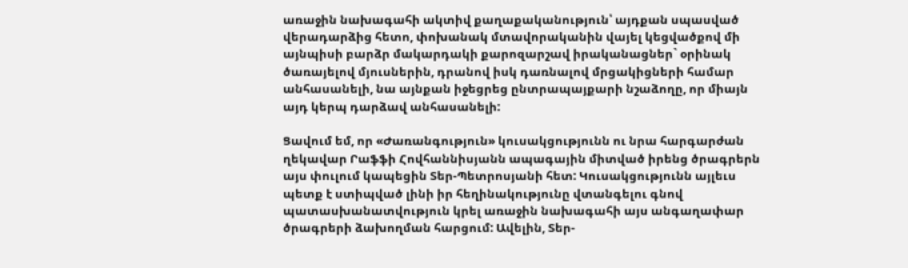առաջին նախագահի ակտիվ քաղաքականություն՝ այդքան սպասված վերադարձից հետո, փոխանակ մտավորականին վայել կեցվածքով մի այնպիսի բարձր մակարդակի քարոզարշավ իրականացներ` օրինակ ծառայելով մյուսներին, դրանով իսկ դառնալով մրցակիցների համար անհասանելի, նա այնքան իջեցրեց ընտրապայքարի նշաձողը, որ միայն այդ կերպ դարձավ անհասանելի:

Ցավում եմ, որ «Ժառանգություն» կուսակցությունն ու նրա հարգարժան ղեկավար Րաֆֆի Հովհաննիսյանն ապագային միտված իրենց ծրագրերն այս փուլում կապեցին Տեր-Պետրոսյանի հետ: Կուսակցությունն այլեւս պետք է ստիպված լինի իր հեղինակությունը վտանգելու գնով պատասխանատվություն կրել առաջին նախագահի այս անգաղափար ծրագրերի ձախողման հարցում: Ավելին, Տեր-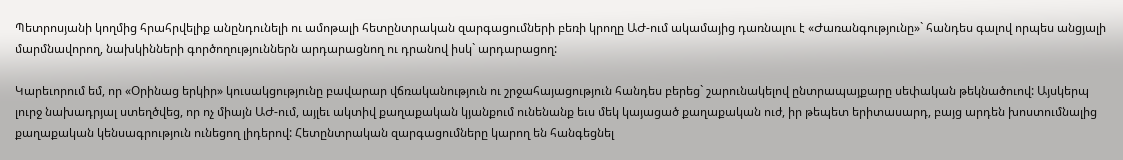Պետրոսյանի կողմից հրահրվելիք անընդունելի ու ամոթալի հետընտրական զարգացումների բեռի կրողը ԱԺ-ում ակամայից դառնալու է «Ժառանգությունը»` հանդես գալով որպես անցյալի մարմնավորող, նախկինների գործողություններն արդարացնող ու դրանով իսկ` արդարացող:

Կարեւորում եմ, որ «Օրինաց երկիր» կուսակցությունը բավարար վճռականություն ու շրջահայացություն հանդես բերեց` շարունակելով ընտրապայքարը սեփական թեկնածուով: Այսկերպ լուրջ նախադրյալ ստեղծվեց, որ ոչ միայն ԱԺ-ում, այլեւ ակտիվ քաղաքական կյանքում ունենանք եւս մեկ կայացած քաղաքական ուժ, իր թեպետ երիտասարդ, բայց արդեն խոստումնալից քաղաքական կենսագրություն ունեցող լիդերով: Հետընտրական զարգացումները կարող են հանգեցնել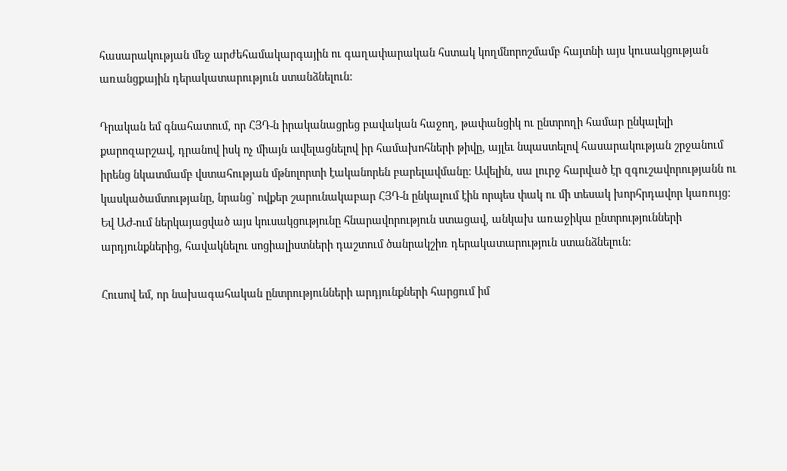հասարակության մեջ արժեհամակարգային ու գաղափարական հստակ կողմնորոշմամբ հայտնի այս կուսակցության առանցքային դերակատարություն ստանձնելուն:

Դրական եմ գնահատում, որ ՀՅԴ-ն իրականացրեց բավական հաջող, թափանցիկ ու ընտրողի համար ընկալելի քարոզարշավ, դրանով իսկ ոչ միայն ավելացնելով իր համախոհների թիվը, այլեւ նպաստելով հասարակության շրջանում իրենց նկատմամբ վստահության մթնոլորտի էականորեն բարելավմանը: Ավելին, սա լուրջ հարված էր զգուշավորությանն ու կասկածամտությանը, նրանց` ովքեր շարունակաբար ՀՅԴ-ն ընկալում էին որպես փակ ու մի տեսակ խորհրդավոր կառույց: Եվ ԱԺ-ում ներկայացված այս կուսակցությունը հնարավորություն ստացավ, անկախ առաջիկա ընտրությունների արդյունքներից, հավակնելու սոցիալիստների դաշտում ծանրակշիռ դերակատարություն ստանձնելուն:

Հուսով եմ, որ նախագահական ընտրությունների արդյունքների հարցում իմ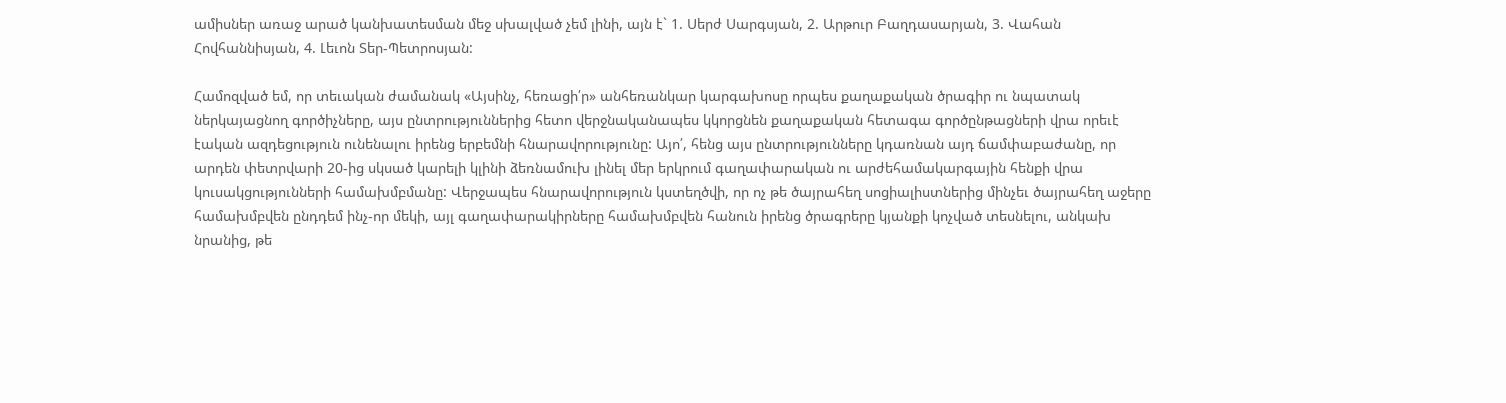ամիսներ առաջ արած կանխատեսման մեջ սխալված չեմ լինի, այն է` 1. Սերժ Սարգսյան, 2. Արթուր Բաղդասարյան, 3. Վահան Հովհաննիսյան, 4. Լեւոն Տեր-Պետրոսյան:

Համոզված եմ, որ տեւական ժամանակ «Այսինչ, հեռացի՛ր» անհեռանկար կարգախոսը որպես քաղաքական ծրագիր ու նպատակ ներկայացնող գործիչները, այս ընտրություններից հետո վերջնականապես կկորցնեն քաղաքական հետագա գործընթացների վրա որեւէ էական ազդեցություն ունենալու իրենց երբեմնի հնարավորությունը: Այո՛, հենց այս ընտրությունները կդառնան այդ ճամփաբաժանը, որ արդեն փետրվարի 20-ից սկսած կարելի կլինի ձեռնամուխ լինել մեր երկրում գաղափարական ու արժեհամակարգային հենքի վրա կուսակցությունների համախմբմանը: Վերջապես հնարավորություն կստեղծվի, որ ոչ թե ծայրահեղ սոցիալիստներից մինչեւ ծայրահեղ աջերը համախմբվեն ընդդեմ ինչ-որ մեկի, այլ գաղափարակիրները համախմբվեն հանուն իրենց ծրագրերը կյանքի կոչված տեսնելու, անկախ նրանից, թե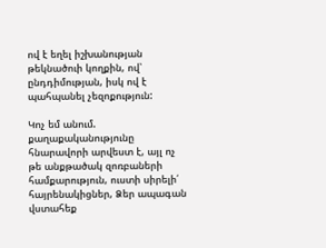ով է եղել իշխանության թեկնածուի կողքին, ով՝ ընդդիմության, իսկ ով է պահպանել չեզոքություն:

Կոչ եմ անում. քաղաքականությունը հնարավորի արվեստ է, այլ ոչ թե անքթածակ զոռբաների համքարություն, ուստի սիրելի՛ հայրենակիցներ, Ձեր ապագան վստահեք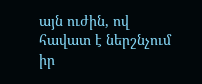այն ուժին, ով հավատ է ներշնչում իր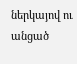ներկայով ու անցած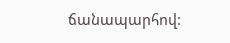ճանապարհով: